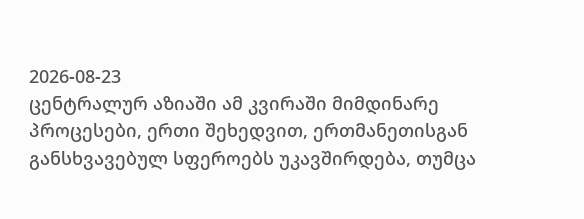2026-08-23
ცენტრალურ აზიაში ამ კვირაში მიმდინარე პროცესები, ერთი შეხედვით, ერთმანეთისგან განსხვავებულ სფეროებს უკავშირდება, თუმცა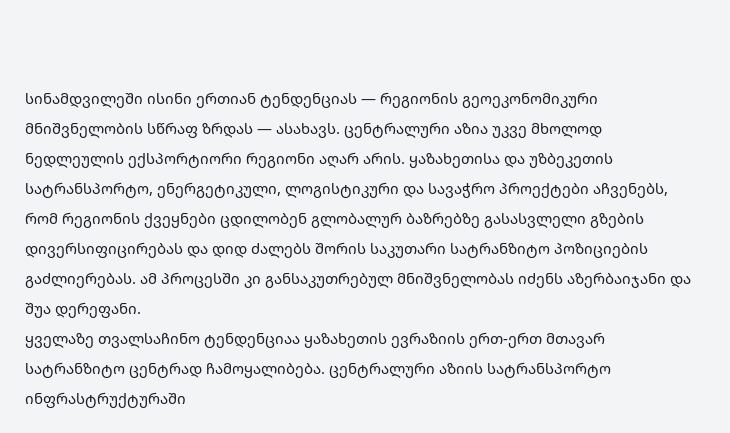სინამდვილეში ისინი ერთიან ტენდენციას — რეგიონის გეოეკონომიკური მნიშვნელობის სწრაფ ზრდას — ასახავს. ცენტრალური აზია უკვე მხოლოდ ნედლეულის ექსპორტიორი რეგიონი აღარ არის. ყაზახეთისა და უზბეკეთის სატრანსპორტო, ენერგეტიკული, ლოგისტიკური და სავაჭრო პროექტები აჩვენებს, რომ რეგიონის ქვეყნები ცდილობენ გლობალურ ბაზრებზე გასასვლელი გზების დივერსიფიცირებას და დიდ ძალებს შორის საკუთარი სატრანზიტო პოზიციების გაძლიერებას. ამ პროცესში კი განსაკუთრებულ მნიშვნელობას იძენს აზერბაიჯანი და შუა დერეფანი.
ყველაზე თვალსაჩინო ტენდენციაა ყაზახეთის ევრაზიის ერთ-ერთ მთავარ სატრანზიტო ცენტრად ჩამოყალიბება. ცენტრალური აზიის სატრანსპორტო ინფრასტრუქტურაში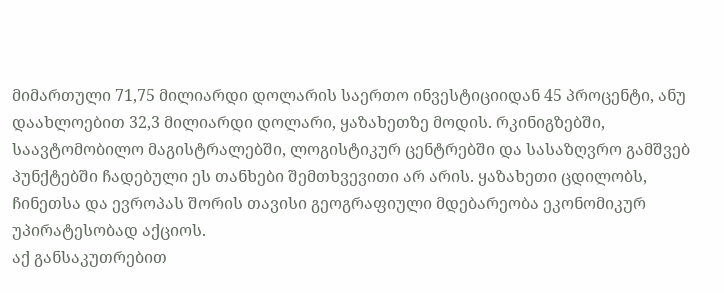მიმართული 71,75 მილიარდი დოლარის საერთო ინვესტიციიდან 45 პროცენტი, ანუ დაახლოებით 32,3 მილიარდი დოლარი, ყაზახეთზე მოდის. რკინიგზებში, საავტომობილო მაგისტრალებში, ლოგისტიკურ ცენტრებში და სასაზღვრო გამშვებ პუნქტებში ჩადებული ეს თანხები შემთხვევითი არ არის. ყაზახეთი ცდილობს, ჩინეთსა და ევროპას შორის თავისი გეოგრაფიული მდებარეობა ეკონომიკურ უპირატესობად აქციოს.
აქ განსაკუთრებით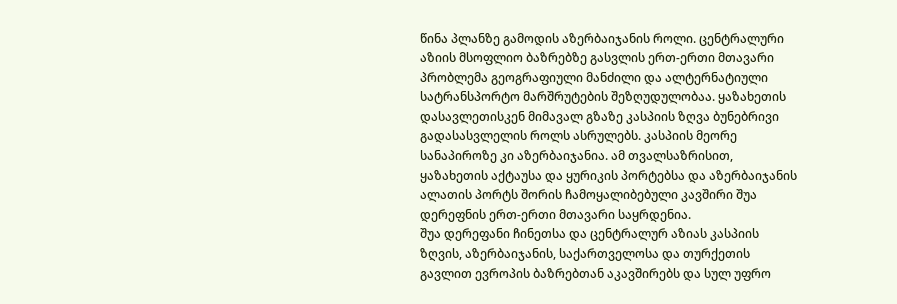წინა პლანზე გამოდის აზერბაიჯანის როლი. ცენტრალური აზიის მსოფლიო ბაზრებზე გასვლის ერთ-ერთი მთავარი პრობლემა გეოგრაფიული მანძილი და ალტერნატიული სატრანსპორტო მარშრუტების შეზღუდულობაა. ყაზახეთის დასავლეთისკენ მიმავალ გზაზე კასპიის ზღვა ბუნებრივი გადასასვლელის როლს ასრულებს. კასპიის მეორე სანაპიროზე კი აზერბაიჯანია. ამ თვალსაზრისით, ყაზახეთის აქტაუსა და ყურიკის პორტებსა და აზერბაიჯანის ალათის პორტს შორის ჩამოყალიბებული კავშირი შუა დერეფნის ერთ-ერთი მთავარი საყრდენია.
შუა დერეფანი ჩინეთსა და ცენტრალურ აზიას კასპიის ზღვის, აზერბაიჯანის, საქართველოსა და თურქეთის გავლით ევროპის ბაზრებთან აკავშირებს და სულ უფრო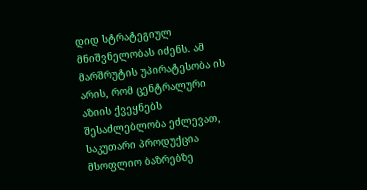დიდ სტრატეგიულ მნიშვნელობას იძენს. ამ მარშრუტის უპირატესობა ის არის, რომ ცენტრალური აზიის ქვეყნებს შესაძლებლობა ეძლევათ, საკუთარი პროდუქცია მსოფლიო ბაზრებზე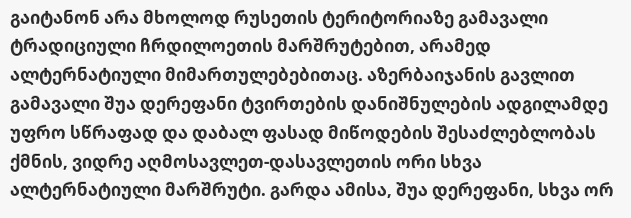გაიტანონ არა მხოლოდ რუსეთის ტერიტორიაზე გამავალი ტრადიციული ჩრდილოეთის მარშრუტებით, არამედ ალტერნატიული მიმართულებებითაც. აზერბაიჯანის გავლით გამავალი შუა დერეფანი ტვირთების დანიშნულების ადგილამდე უფრო სწრაფად და დაბალ ფასად მიწოდების შესაძლებლობას ქმნის, ვიდრე აღმოსავლეთ-დასავლეთის ორი სხვა ალტერნატიული მარშრუტი. გარდა ამისა, შუა დერეფანი, სხვა ორ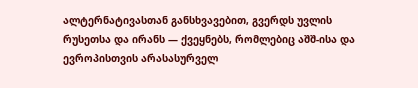ალტერნატივასთან განსხვავებით, გვერდს უვლის რუსეთსა და ირანს — ქვეყნებს, რომლებიც აშშ-ისა და ევროპისთვის არასასურველ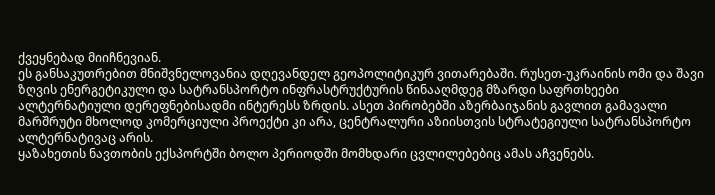ქვეყნებად მიიჩნევიან.
ეს განსაკუთრებით მნიშვნელოვანია დღევანდელ გეოპოლიტიკურ ვითარებაში. რუსეთ-უკრაინის ომი და შავი ზღვის ენერგეტიკული და სატრანსპორტო ინფრასტრუქტურის წინააღმდეგ მზარდი საფრთხეები ალტერნატიული დერეფნებისადმი ინტერესს ზრდის. ასეთ პირობებში აზერბაიჯანის გავლით გამავალი მარშრუტი მხოლოდ კომერციული პროექტი კი არა, ცენტრალური აზიისთვის სტრატეგიული სატრანსპორტო ალტერნატივაც არის.
ყაზახეთის ნავთობის ექსპორტში ბოლო პერიოდში მომხდარი ცვლილებებიც ამას აჩვენებს.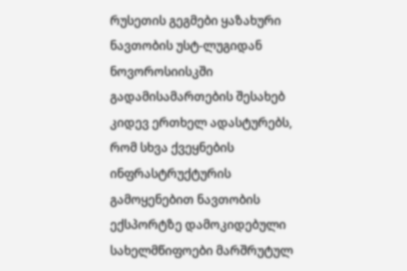რუსეთის გეგმები ყაზახური ნავთობის უსტ-ლუგიდან ნოვოროსიისკში გადამისამართების შესახებ კიდევ ერთხელ ადასტურებს, რომ სხვა ქვეყნების ინფრასტრუქტურის გამოყენებით ნავთობის ექსპორტზე დამოკიდებული სახელმწიფოები მარშრუტულ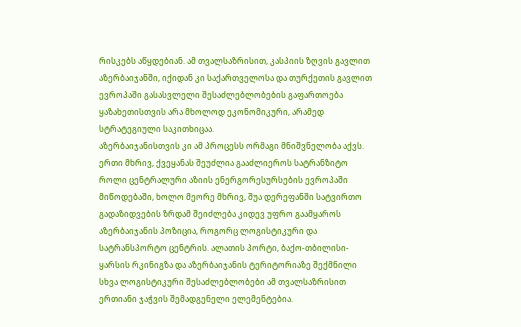რისკებს აწყდებიან. ამ თვალსაზრისით, კასპიის ზღვის გავლით აზერბაიჯანში, იქიდან კი საქართველოსა და თურქეთის გავლით ევროპაში გასასვლელი შესაძლებლობების გაფართოება ყაზახეთისთვის არა მხოლოდ ეკონომიკური, არამედ სტრატეგიული საკითხიცაა.
აზერბაიჯანისთვის კი ამ პროცესს ორმაგი მნიშვნელობა აქვს. ერთი მხრივ, ქვეყანას შეუძლია გააძლიეროს სატრანზიტო როლი ცენტრალური აზიის ენერგორესურსების ევროპაში მიწოდებაში, ხოლო მეორე მხრივ, შუა დერეფანში სატვირთო გადაზიდვების ზრდამ შეიძლება კიდევ უფრო გაამყაროს აზერბაიჯანის პოზიცია, როგორც ლოგისტიკური და სატრანსპორტო ცენტრის. ალათის პორტი, ბაქო-თბილისი-ყარსის რკინიგზა და აზერბაიჯანის ტერიტორიაზე შექმნილი სხვა ლოგისტიკური შესაძლებლობები ამ თვალსაზრისით ერთიანი ჯაჭვის შემადგენელი ელემენტებია.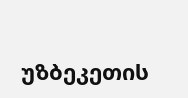უზბეკეთის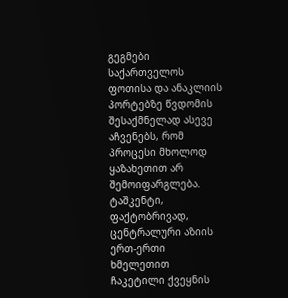გეგმები საქართველოს ფოთისა და ანაკლიის პორტებზე წვდომის შესაქმნელად ასევე აჩვენებს, რომ პროცესი მხოლოდ ყაზახეთით არ შემოიფარგლება. ტაშკენტი, ფაქტობრივად, ცენტრალური აზიის ერთ-ერთი ხმელეთით ჩაკეტილი ქვეყნის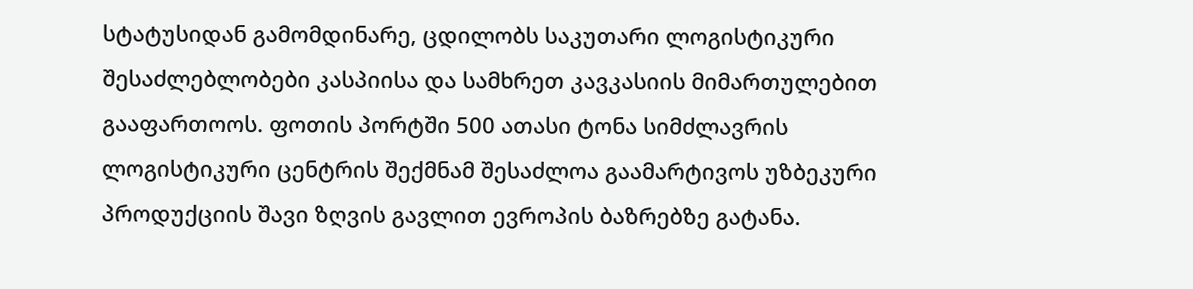სტატუსიდან გამომდინარე, ცდილობს საკუთარი ლოგისტიკური შესაძლებლობები კასპიისა და სამხრეთ კავკასიის მიმართულებით გააფართოოს. ფოთის პორტში 500 ათასი ტონა სიმძლავრის ლოგისტიკური ცენტრის შექმნამ შესაძლოა გაამარტივოს უზბეკური პროდუქციის შავი ზღვის გავლით ევროპის ბაზრებზე გატანა.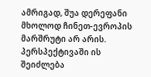ამრიგად, შუა დერეფანი მხოლოდ ჩინეთ-ევროპის მარშრუტი არ არის. პერსპექტივაში ის შეიძლება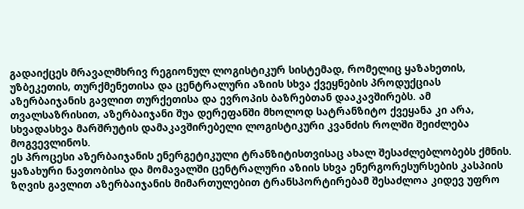გადაიქცეს მრავალმხრივ რეგიონულ ლოგისტიკურ სისტემად, რომელიც ყაზახეთის, უზბეკეთის, თურქმენეთისა და ცენტრალური აზიის სხვა ქვეყნების პროდუქციას აზერბაიჯანის გავლით თურქეთისა და ევროპის ბაზრებთან დააკავშირებს. ამ თვალსაზრისით, აზერბაიჯანი შუა დერეფანში მხოლოდ სატრანზიტო ქვეყანა კი არა, სხვადასხვა მარშრუტის დამაკავშირებელი ლოგისტიკური კვანძის როლში შეიძლება მოგვევლინოს.
ეს პროცესი აზერბაიჯანის ენერგეტიკული ტრანზიტისთვისაც ახალ შესაძლებლობებს ქმნის. ყაზახური ნავთობისა და მომავალში ცენტრალური აზიის სხვა ენერგორესურსების კასპიის ზღვის გავლით აზერბაიჯანის მიმართულებით ტრანსპორტირებამ შესაძლოა კიდევ უფრო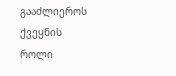გააძლიეროს ქვეყნის როლი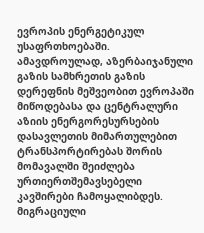ევროპის ენერგეტიკულ უსაფრთხოებაში. ამავდროულად, აზერბაიჯანული გაზის სამხრეთის გაზის დერეფნის მეშვეობით ევროპაში მიწოდებასა და ცენტრალური აზიის ენერგორესურსების დასავლეთის მიმართულებით ტრანსპორტირებას შორის მომავალში შეიძლება ურთიერთშემავსებელი კავშირები ჩამოყალიბდეს.
მიგრაციული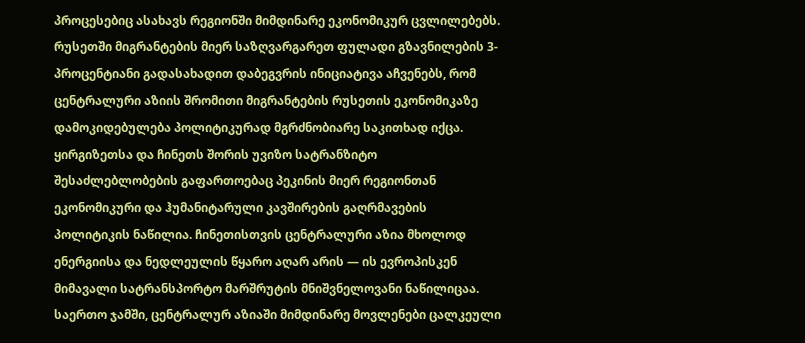პროცესებიც ასახავს რეგიონში მიმდინარე ეკონომიკურ ცვლილებებს. რუსეთში მიგრანტების მიერ საზღვარგარეთ ფულადი გზავნილების 3-პროცენტიანი გადასახადით დაბეგვრის ინიციატივა აჩვენებს, რომ ცენტრალური აზიის შრომითი მიგრანტების რუსეთის ეკონომიკაზე დამოკიდებულება პოლიტიკურად მგრძნობიარე საკითხად იქცა.
ყირგიზეთსა და ჩინეთს შორის უვიზო სატრანზიტო შესაძლებლობების გაფართოებაც პეკინის მიერ რეგიონთან ეკონომიკური და ჰუმანიტარული კავშირების გაღრმავების პოლიტიკის ნაწილია. ჩინეთისთვის ცენტრალური აზია მხოლოდ ენერგიისა და ნედლეულის წყარო აღარ არის — ის ევროპისკენ მიმავალი სატრანსპორტო მარშრუტის მნიშვნელოვანი ნაწილიცაა.
საერთო ჯამში, ცენტრალურ აზიაში მიმდინარე მოვლენები ცალკეული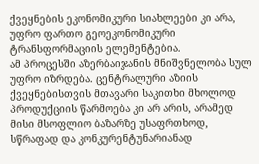ქვეყნების ეკონომიკური სიახლეები კი არა, უფრო ფართო გეოეკონომიკური ტრანსფორმაციის ელემენტებია.
ამ პროცესში აზერბაიჯანის მნიშვნელობა სულ უფრო იზრდება. ცენტრალური აზიის ქვეყნებისთვის მთავარი საკითხი მხოლოდ პროდუქციის წარმოება კი არ არის, არამედ მისი მსოფლიო ბაზარზე უსაფრთხოდ, სწრაფად და კონკურენტუნარიანად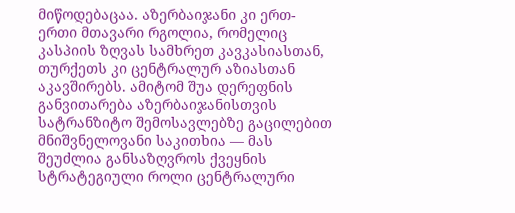მიწოდებაცაა. აზერბაიჯანი კი ერთ-ერთი მთავარი რგოლია, რომელიც კასპიის ზღვას სამხრეთ კავკასიასთან, თურქეთს კი ცენტრალურ აზიასთან აკავშირებს. ამიტომ შუა დერეფნის განვითარება აზერბაიჯანისთვის სატრანზიტო შემოსავლებზე გაცილებით მნიშვნელოვანი საკითხია — მას შეუძლია განსაზღვროს ქვეყნის სტრატეგიული როლი ცენტრალური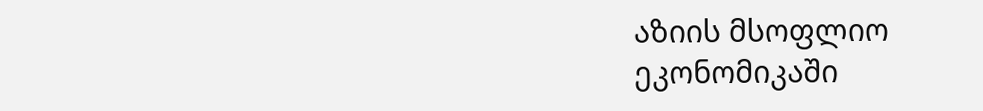აზიის მსოფლიო ეკონომიკაში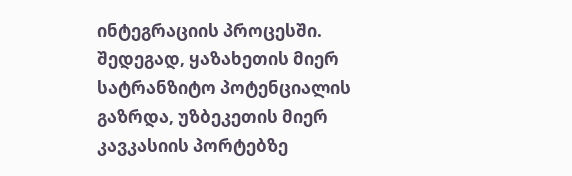ინტეგრაციის პროცესში.
შედეგად, ყაზახეთის მიერ სატრანზიტო პოტენციალის გაზრდა, უზბეკეთის მიერ კავკასიის პორტებზე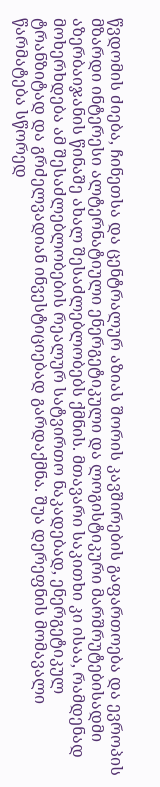წვდომის ძიება, ჩინეთსა და ცენტრალურ აზიას შორის კავშირების გაფართოება და ევროპის მზარდი ინტერესი ალტერნატიული ენერგეტიკული და ლოგისტიკური მარშრუტებისადმი აზერბაიჯანის წინაშე ახალ შესაძლებლობებს ქმნის. მთავარი საკითხი კი ისაა, რამდენად მოხერხდება ამ შესაძლებლობების რეალურ სატვირთო ნაკადებად, ენერგეტიკულ ტრანზიტად და გრძელვადიან ინვესტიციებად გარდაქმნა. შუა დერეფნის მომავალი წარმატება სწორედ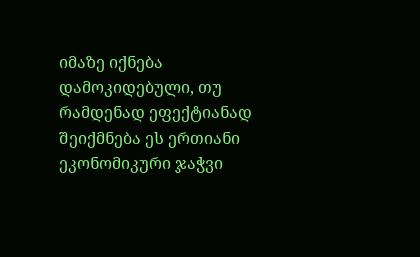იმაზე იქნება დამოკიდებული, თუ რამდენად ეფექტიანად შეიქმნება ეს ერთიანი ეკონომიკური ჯაჭვი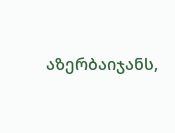აზერბაიჯანს,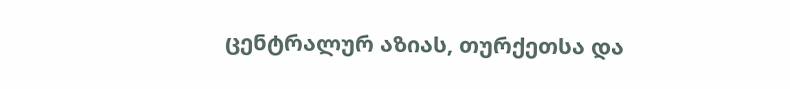ცენტრალურ აზიას, თურქეთსა და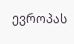ევროპას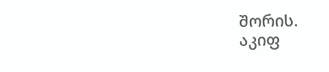შორის.
აკიფ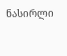ნასირლი